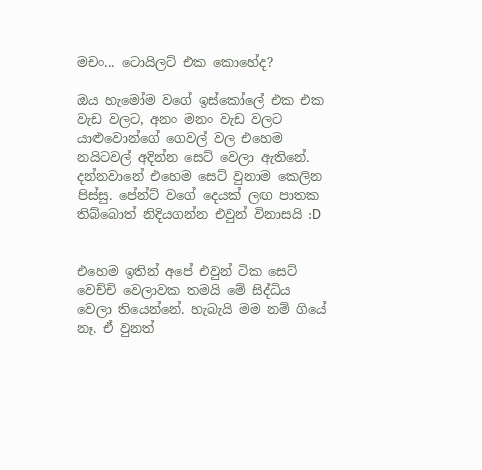මචං... ටොයිලට් එක කොහේද?

ඔය හැමෝම වගේ ඉස්කෝලේ එක එක වැඩ වලට, අනං මනං වැඩ වලට යාළුවොන්ගේ ගෙවල් වල එහෙම නයිටවල් අදින්න සෙට් වෙලා ඇතිනේ. දන්නවානේ එහෙම සෙට් වුනාම කෙලින පිස්සු. පේන්ට් වගේ දෙයක් ලඟ පාතක තිබ්බොත් නිදියගන්න එවුන් විනාසයි :D


එහෙම ඉතින් අපේ එවුන් ටික සෙට් වෙච්චි වෙලාවක තමයි මේ සිද්ධිය වෙලා තියෙන්නේ. හැබැයි මම නම් ගියේ නෑ. ඒ වුනත්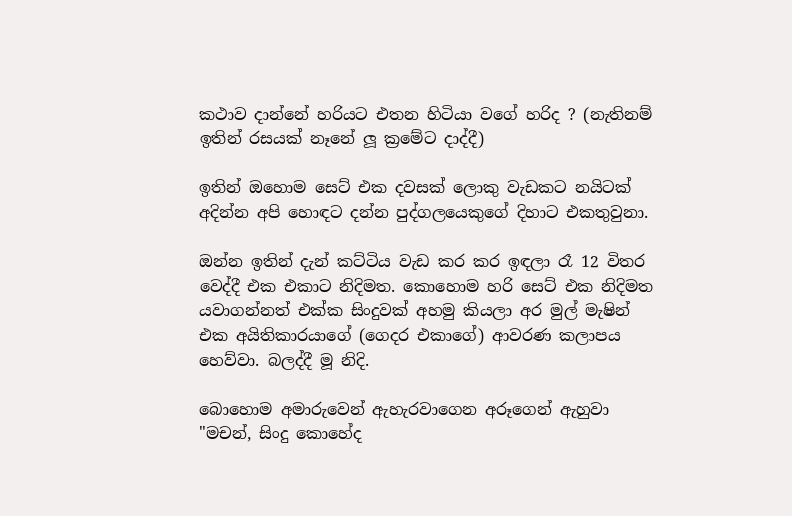කථාව දාන්නේ හරියට එතන හිටියා වගේ හරිද ? (නැතිනම් ඉතින් රසයක් නෑනේ ලූ ක්‍රමේට දාද්දී)

ඉතින් ඔහොම සෙට් එක දවසක් ලොකු වැඩකට නයිටක් අදින්න අපි හොඳට දන්න පුද්ගලයෙකුගේ දිහාට එකතුවුනා.

ඔන්න ඉතින් දැන් කට්ටිය වැඩ කර කර ඉඳලා රෑ 12 විතර වෙද්දී එක එකාට නිදිමත. කොහොම හරි සෙට් එක නිදිමත යවාගන්නත් එක්ක සිංදුවක් අහමු කියලා අර මුල් මැෂින් එක අයිතිකාරයාගේ (ගෙදර එකාගේ) ආවරණ කලාපය හෙව්වා. බලද්දී මූ නිදි.

බොහොම අමාරුවෙන් ඇහැරවාගෙන අරූගෙන් ඇහුවා
"මචන්, සිංදු කොහේද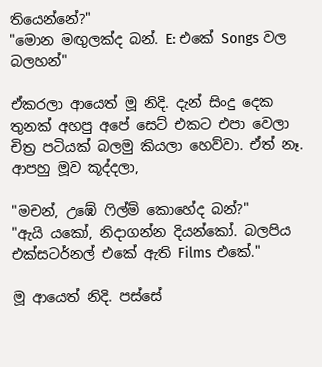තියෙන්නේ?"
"මොන මඟුලක්ද බන්. E: එකේ Songs වල බලහන්"

ඒකරලා ආයෙත් මූ නිදි. දැන් සිංදු දෙක තුනක් අහපු අපේ සෙට් එකට එපා වෙලා චිත්‍ර පටියක් බලමු කියලා හෙව්වා. ඒත් නෑ. ආපහු මූව කූද්දලා,

"මචන්, උඹේ ෆිල්ම් කොහේද බන්?"
"ඇයි යකෝ, නිදාගන්න දියන්කෝ. බලපිය එක්සටර්නල් එකේ ඇති Films එකේ."

මූ ආයෙත් නිදි. පස්සේ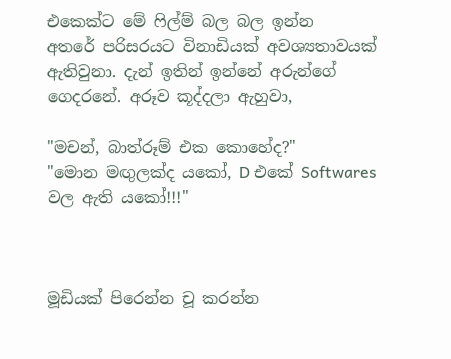එකෙක්ට මේ ‍ෆිල්ම් බල බල ඉන්න අතරේ ‍පරිසරයට විනාඩියක් අවශ්‍යතාවයක් ඇතිවුනා. දැන් ඉතින් ඉන්නේ අරුන්ගේ ගෙදරනේ. අරූව කූද්දලා ඇහුවා,

"මචන්, බාත්රූම් එක කොහේද?"
"මොන මඟුලක්ද යකෝ, D එකේ Softwares වල ඇති ය‍කෝ!!!"



මූඩියක් පිරෙන්න චූ කරන්න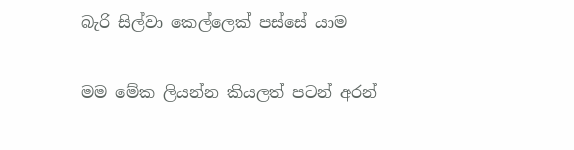බැරි සිල්වා කෙල්ලෙක් පස්සේ යාම


මම මේක ලියන්න කියලත් පටන් අරන්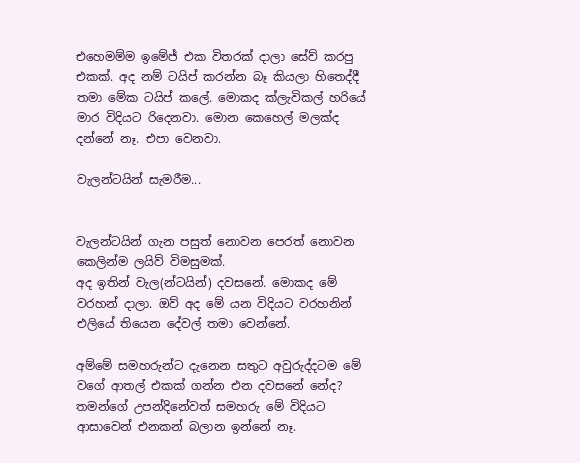එහෙමම්ම ඉමේජ් එක විතරක් දාලා සේව් කරපු එකක්. අද නම් ටයිප් කරන්න බෑ කියලා හිතෙද්දී තමා මේක ටයිප් කලේ. මොකද ක්ලැවිකල් හරියේ මාර විදියට රිදෙනවා. මොන කෙහෙල් මලක්ද දන්නේ නෑ. එපා වෙනවා.

වැලන්ටයින් සැමරීම...


වැලන්ටයින් ගැන පසුත් නොවන පෙරත් නොවන කෙලින්ම ලයිව් විමසුමක්.
අද ඉතින් වැල(න්ටයින්) දවසනේ. මොකද මේ වරහන් දාලා. ඔව් අද මේ යන විදියට වරහ‍නින් එලියේ තියෙන දේවල් තමා වෙන්නේ.

අම්මේ සමහරුන්ට දැනෙන සතුට අවුරුද්දටම මේ වගේ ආතල් එකක් ගන්න එන දවසනේ නේද? තමන්ගේ උපන්දිනේවත් සමහරු මේ විදියට ආසාවෙන් එනකන් බලාන ඉන්නේ නෑ.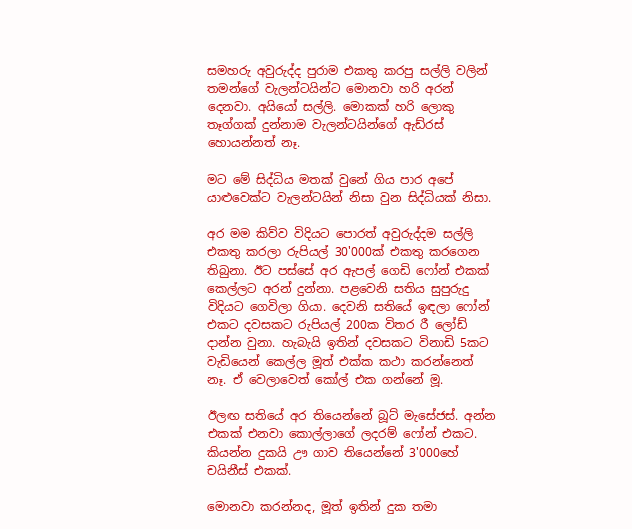සමහරු අවුරුද්ද පුරාම එකතු කරපු සල්ලි වලින් තමන්ගේ වැලන්ටයින්ට මොනවා හරි අරන් දෙනවා. අයියෝ සල්ලි. මොකක් හරි ලොකු තෑග්ගක් දුන්නාම වැලන්ටයින්ගේ ඇඩ්රස් හොයන්නත් නෑ.

මට මේ සිද්ධිය මතක් වුනේ ගිය පාර අපේ යාළුවෙක්ට වැලන්ටයින් නිසා වුන සිද්ධියක් නිසා.

අර මම කිව්ව විදියට පොරත් අවුරුද්දම සල්ලි එකතු කරලා රුපියල් 30'000ක් එකතු කරගෙන තිබුනා. ඊට පස්සේ අර ඇපල් ගෙඩි ෆෝන් එකක් කෙල්ලට අරන් දුන්නා. පළවෙනි සතිය සුපුරුදු විදියට ගෙවිලා ගියා. දෙවනි සතියේ ඉඳලා ෆෝන් එකට දවසකට රුපියල් 200ක විතර රී ලෝඩ් දාන්න වුනා. හැබැයි ඉතින් දවසකට විනාඩි 5කට වැඩියෙන් කෙල්ල මූත් එක්ක කථා කරන්නෙත් නෑ. ඒ වෙලාවෙත් කෝල් එක ගන්නේ මූ.

ඊලඟ සතියේ අර තියෙන්නේ බූට් මැසේජස්. අන්න එකක් එනවා කොල්ලාගේ ලදරම් ෆෝන් එකට. කියන්න දුකයි ඌ ගාව තියෙන්නේ 3'000හේ චයිනීස් එකක්.

මොනවා කරන්නද, මූත් ඉතින් දුක තමා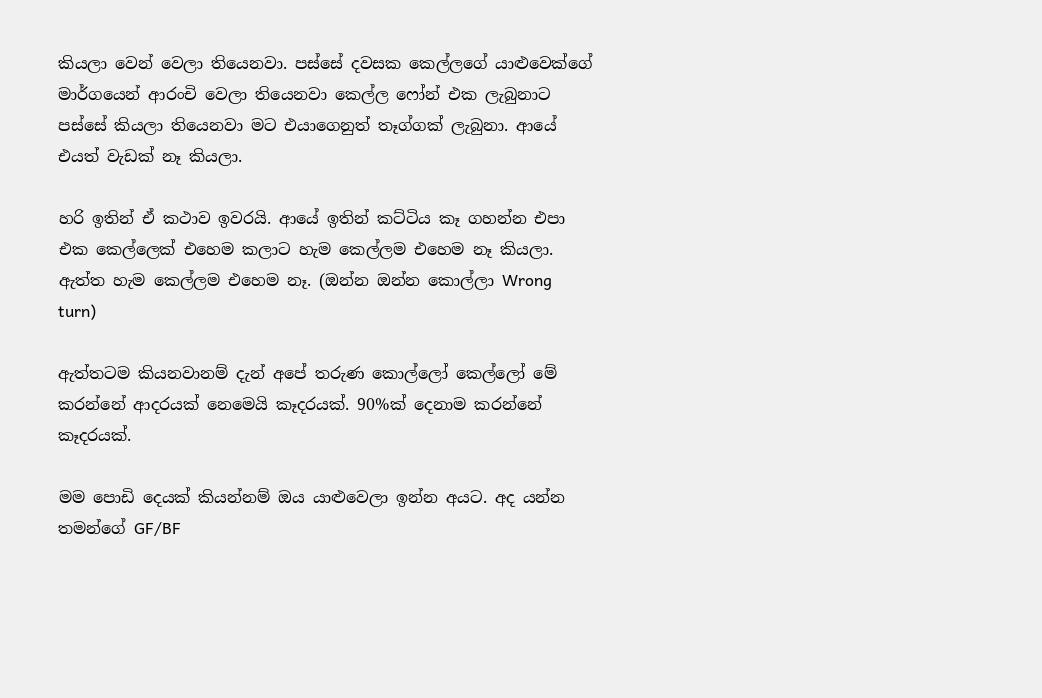කියලා වෙන් වෙලා තියෙනවා. පස්සේ දවසක කෙල්‍ලගේ යාළුවෙක්ගේ මාර්ගයෙන් ආරංචි වෙලා තියෙනවා කෙල්ල ෆෝන් එක ලැබුනාට පස්සේ කියලා තියෙනවා මට එයාගෙනුත් තෑග්ගක් ලැබුනා. ආයේ එයත් වැඩක් නෑ කියලා.

හරි ඉතින් ඒ කථාව ඉවරයි. ආයේ ඉතින් කට්ටිය කෑ ගහන්න එපා එක කෙල්ලෙක් එහෙම කලාට හැම කෙල්ලම එහෙම නෑ කියලා. ඇත්ත හැම කෙල්ලම එහෙම නෑ. (ඔන්න ඔන්න කොල්ලා Wrong turn)

ඇත්තටම කියනවානම් දැන් අපේ තරුණ කොල්ලෝ කෙල්ලෝ මේ කරන්නේ ආදරයක් නෙමෙයි කෑදරයක්. 90%ක් දෙනාම කරන්නේ කෑදරයක්.

මම පොඩි දෙයක් කියන්නම් ඔය යාළුවෙලා ඉන්න අයට. අද යන්න තමන්ගේ GF/BF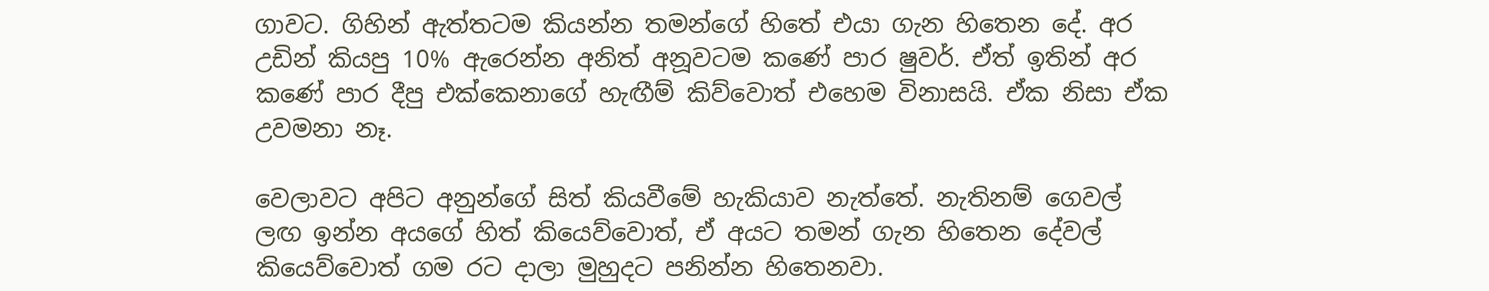ගාවට. ගිහින් ඇත්තටම කියන්න තමන්ගේ හිතේ එයා ගැන හිතෙන දේ. අර උඩින් කියපු 10% ඇරෙන්න අනිත් අනූවටම කණේ පාර ෂුවර්. ඒත් ඉතින් අර කණේ පාර දීපු එක්කෙනාගේ හැඟීම් කිව්වොත් එහෙම විනාසයි. ඒක නිසා ඒක උවමනා නෑ.

වෙලාවට අපිට අනුන්ගේ සිත් කියවීමේ හැකියාව නැත්තේ. නැතිනම් ගෙවල් ලඟ ඉන්න අයගේ හිත් කියෙව්වොත්, ඒ අයට තමන් ගැන හිතෙන‍ දේවල් කියෙව්වොත් ගම රට දාලා මුහුදට පනින්න හිතෙනවා.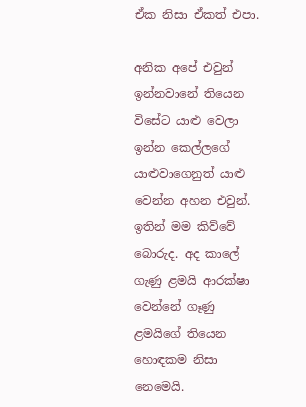ඒක නිසා ඒකත් එපා.

අනික අපේ එවුන් ඉන්නවානේ තියෙන විසේට යාළු වෙලා ඉන්න කෙල්ලගේ යාළුවාගෙනුත් යාළු වෙන්න අහන එවුන්. ඉතින් මම කිව්වේ බොරුද. අද කාලේ ගැණු ළමයි ආරක්ෂා වෙන්නේ ගෑණු ළමයිගේ තියෙන හොඳකම නිසා නෙමෙයි.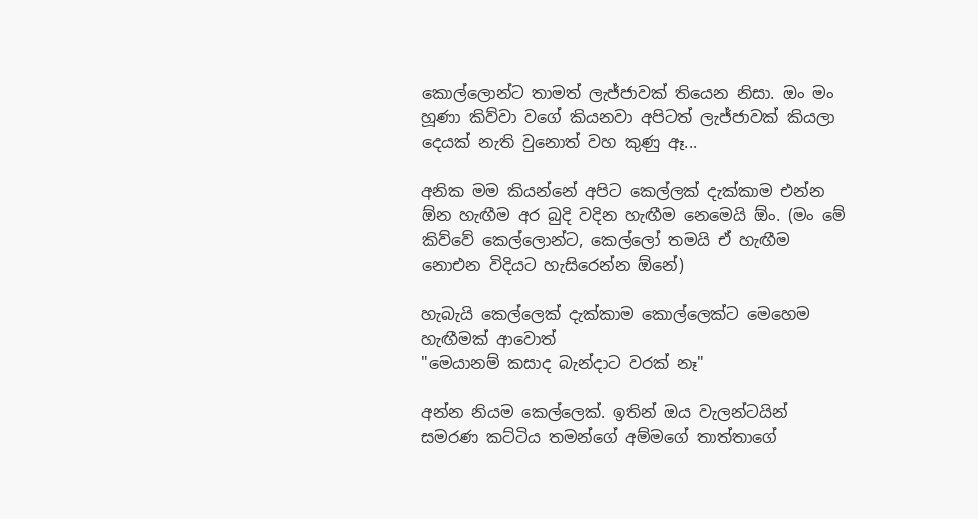කොල්ලොන්ට තාමත් ලැජ්ජාවක් තියෙන නිසා. ඔං මං හූණා කිව්වා වගේ කියනවා අපිටත් ලැජ්ජාවක් කියලා දෙයක් නැති වුනොත් වහ කුණු ඈ...

අනික මම කියන්නේ අපිට කෙල්ලක් දැක්කාම එන්න ඕන හැඟීම අර බුදි වදින හැඟීම නෙමෙයි ඕං. (මං මේ කිව්වේ කෙල්ලොන්ට, කෙල්ලෝ තමයි ඒ හැඟීම නොඑන විදියට හැසිරෙන්න ඕනේ)

හැබැයි කෙල්ලෙක් දැක්කාම කොල්ලෙක්ට මෙහෙම හැඟීමක් ආවොත්
"මෙයානම් කසාද බැන්දාට වරක් නෑ"

අන්න නියම කෙල්ලෙක්. ඉතින් ඔය වැලන්ටයින් සමරණ කට්ටිය තමන්ගේ අම්මගේ තාත්තාගේ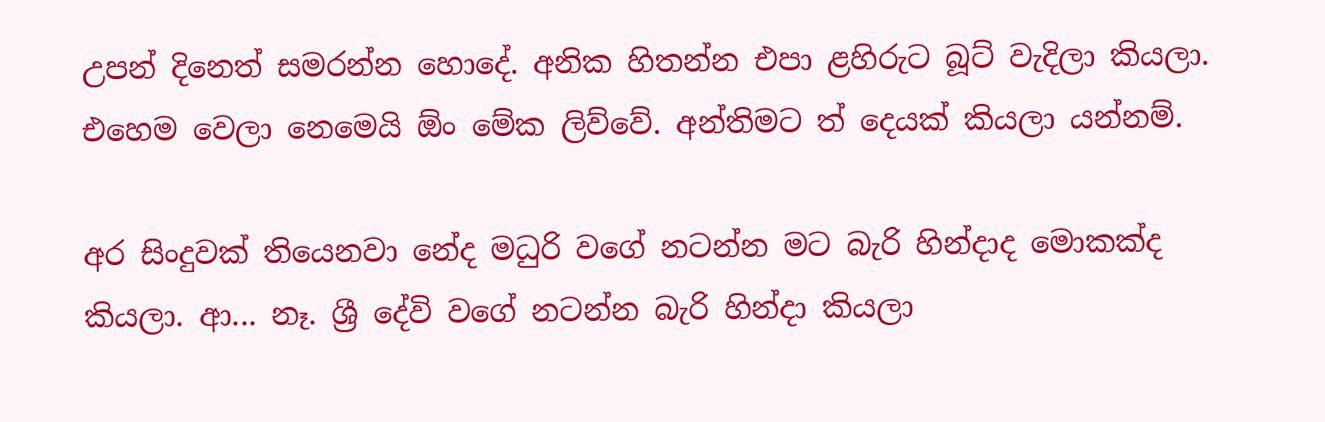උපන් දිනෙත් සමරන්න හොදේ. අනික හිතන්න එපා ළහිරුට බූට් වැදිලා කියලා. එහෙම වෙලා නෙමෙයි ඕං මේක ලිව්වේ. අන්තිමට ත් දෙයක් කියලා යන්නම්.

අර සිංදුවක් තියෙනවා නේද මධුරි වගේ නටන්න මට බැරි හින්දාද මොකක්ද කියලා. ආ... නෑ. ශ්‍රී දේවි වගේ නටන්න බැරි හින්දා කියලා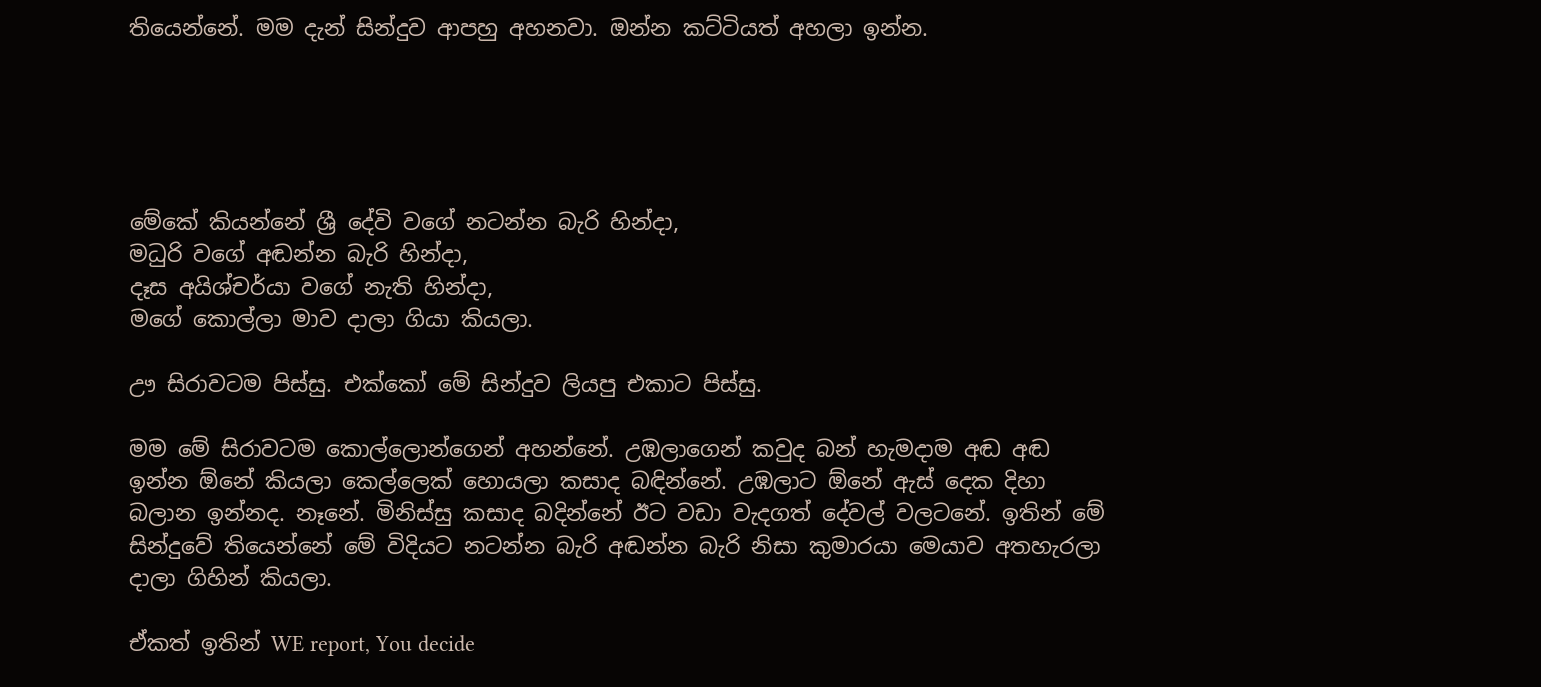තියෙන්නේ. මම දැන් සින්දුව ආපහු අහනවා. ඔන්න කට්ටියත් අහලා ඉන්න.





මේකේ කියන්නේ ශ්‍රී දේවි වගේ නටන්න බැරි හින්දා,
මධුරි වගේ අඬන්න බැරි හින්දා,
දෑස අයිශ්චර්යා වගේ නැති හින්දා,
මගේ කොල්ලා මාව දාලා ගියා කියලා.

ඌ සිරාවටම පිස්සු. එක්කෝ මේ සින්දුව ලියපු එකාට පිස්සු.

මම මේ සිරාවටම කොල්ලොන්ගෙන් අහන්නේ. උඹලාගෙන් කවුද බන් හැමදාම අඬ අඬ ඉන්න ඕනේ කියලා කෙල්ලෙක් හොයලා කසාද බඳින්නේ. උඹලාට ඕනේ ඇස් දෙක දිහා බලාන ඉන්නද. නෑනේ. මිනිස්සු කසාද බදින්නේ ඊට වඩා වැදගත් දේවල් වලටනේ. ඉතින් මේ සින්දුවේ තියෙන්නේ මේ විදිය‍ට නටන්න බැරි අඬන්න බැරි නිසා කුමාරයා මෙයාව අතහැරලා දාලා ගිහින් කියලා.

ඒකත් ඉතින් WE report, You decide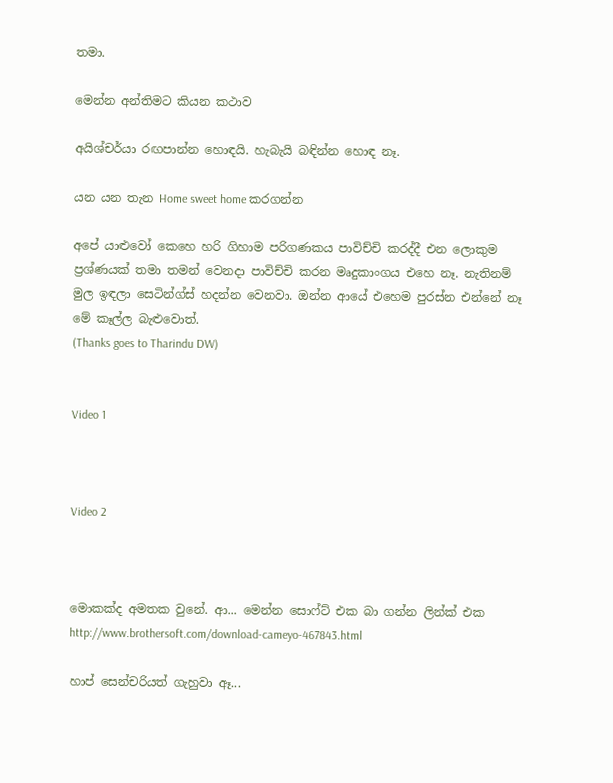තමා.

මෙන්න අන්තිමට කියන කථාව

අයිශ්චර්යා රඟපාන්න හොඳයි. හැබැයි බඳින්න හොඳ නෑ.

යන යන තැන Home sweet home කරගන්න

අපේ යාළුවෝ කෙහෙ හරි ගිහාම පරිගණකය පාවිච්චි කරද්දී එන ලොකුම ප්‍රශ්ණයක් තමා තමන් වෙනදා පාවිච්චි කරන මෘදුකාංගය එහෙ නෑ. නැතිනම් මුල ඉඳලා සෙටින්ග්ස් හදන්න වෙනවා. ඔන්න ආයේ එහෙම පුරස්න එන්නේ නෑ මේ කෑල්ල බැළුවොත්.
(Thanks goes to Tharindu DW)


Video 1



Video 2



මොකක්ද අමතක වුනේ. ආ... මෙන්න සොෆ්ට් එක බා ගන්න ලින්ක් එක
http://www.brothersoft.com/download-cameyo-467843.html

හාප් සෙන්චරියත් ගැහුවා ඈ...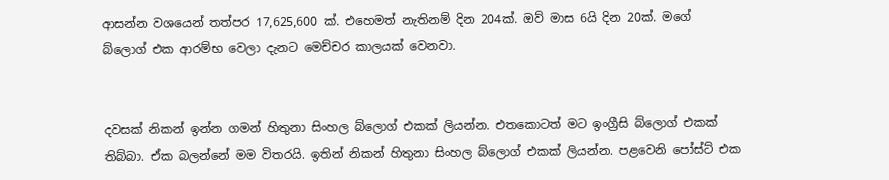ආසන්න වශයෙන් තත්පර 17,625,600 ක්. එහෙමත් නැතිනම් දින 204ක්. ඔව් මාස 6යි දින 20ක්. මගේ බ්ලොග් එක ආරම්භ වෙලා දැනට මෙච්චර කාලයක් වෙනවා.


දවසක් නිකන් ඉන්න ගමන් හිතුනා සිංහල බ්ලොග් එකක් ලියන්න. එතකොටත් මට ඉංග්‍රීසි බ්ලොග් එකක් තිබ්බා. ඒක බලන්නේ මම විතරයි. ඉතින් නිකන් හිතුනා සිංහල බ්ලොග් එකක් ලියන්න. පළවෙනි පෝස්ට් එක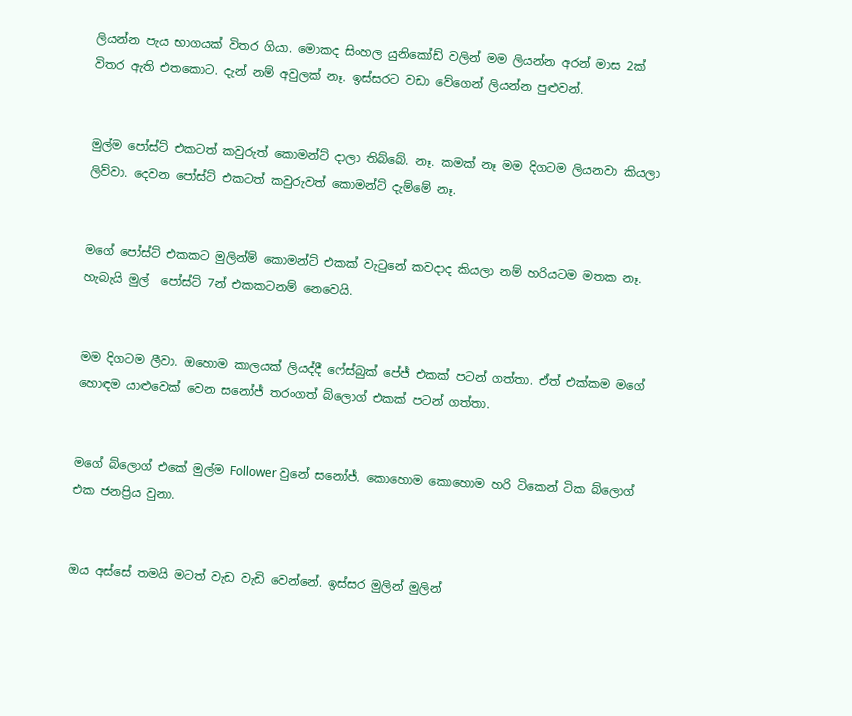ලියන්න පැය භාගයක් විතර ගියා. මොකද සිංහල යුනිකෝඩ් වලින් මම ලියන්න අරන් මාස 2ක් විතර ඇති එතකොට. දැන් නම් අවුලක් නෑ. ඉස්සරට වඩා වේගෙන් ලියන්න පුළුවන්.


මුල්ම පෝස්ට් එකටත් කවුරුත් කොමන්ට් දාලා තිබ්බේ. නෑ. කමක් නෑ මම දිගටම ලියනවා කියලා ලිව්වා. දෙවන පෝස්ට් එකටත් කවුරුවත් කොමන්ට් දැම්මේ නෑ.


මගේ පෝස්ට් එකකට මුලින්ම් කොමන්ට් එකක් වැටුනේ කවදාද කියලා නම් හරියටම මතක නෑ. හැබැයි මුල්  පෝස්ට් 7න් එකකටනම් නෙ‍වෙයි.


මම දිගටම ලීවා. ඔහොම කාලයක් ලියද්දී ෆේස්බුක් පේජ් එකක් පටන් ගත්තා. ඒත් එක්කම මගේ හොඳම යාළුවෙක් වෙන සනෝජ් තරංගත් බ්ලොග් එකක් පටන් ගත්තා.


මගේ බ්ලොග් එකේ මුල්ම Follower වුනේ සනෝජ්. කොහොම කොහොම හරි ටිකෙන් ටික බ්ලොග් එක ජනප්‍රිය වුනා.


ඔය අස්සේ තමයි මටත් වැඩ වැඩි වෙන්නේ. ඉස්සර මුලින් මුලින්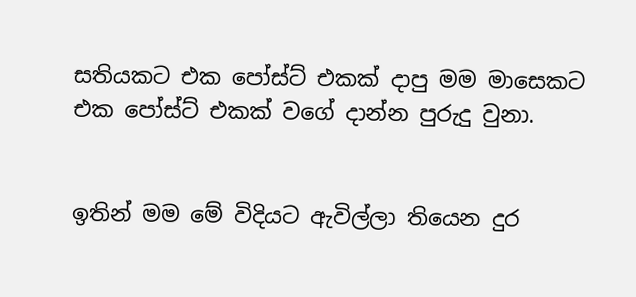සතියකට එක පෝස්ට් එකක් දාපු මම මාසෙකට එක පෝස්ට් එකක් වගේ දාන්න පුරුදු වුනා.


ඉතින් මම මේ විදියට ඇවිල්ලා තියෙන දුර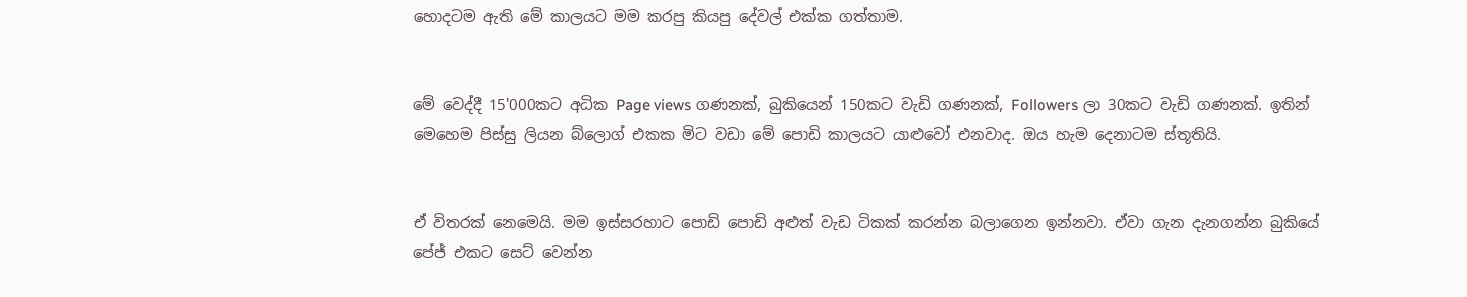හොදටම ඇති මේ කාලයට මම කරපු කියපු දේවල් එක්ක ගත්තාම.


මේ වෙද්දී 15'000කට අධික Page views ගණනක්, බුකියෙන් 150කට වැඩි ගණනක්, Followers ලා 30කට වැඩි ගණනක්. ඉතින් මෙහෙම පිස්සු ලියන බ්ලොග් එකක මිට වඩා මේ පොඩි කාලයට යාළුවෝ එනවාද. ඔය හැම දෙනාටම ස්තූතියි.


ඒ විතරක් නෙමෙයි. මම ඉස්සරහාට පොඩි පොඩි අළුත් වැඩ ටිකක් කරන්න බලාගෙන ඉන්නවා. ඒවා ගැන දැනගන්න බුකියේ පේජ් එකට සෙට් වෙන්න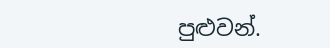පුළුවන්.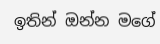ඉතින් ඔන්න මගේ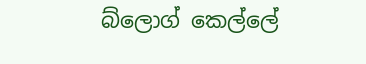බ්ලොග් කෙල්ලේ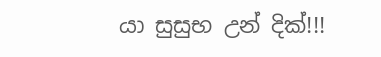යා සුසුභ උන් දික්!!!